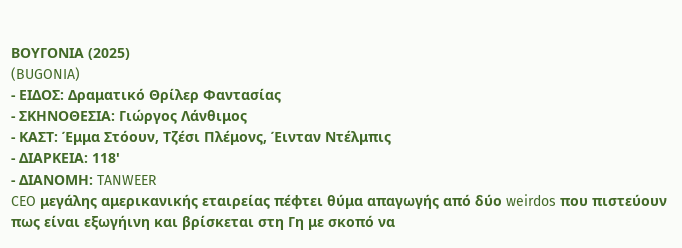ΒΟΥΓΟΝΙΑ (2025)
(BUGONIA)
- ΕΙΔΟΣ: Δραματικό Θρίλερ Φαντασίας
- ΣΚΗΝΟΘΕΣΙΑ: Γιώργος Λάνθιμος
- ΚΑΣΤ: Έμμα Στόουν, Τζέσι Πλέμονς, Έινταν Ντέλμπις
- ΔΙΑΡΚΕΙΑ: 118'
- ΔΙΑΝΟΜΗ: TANWEER
CEO μεγάλης αμερικανικής εταιρείας πέφτει θύμα απαγωγής από δύο weirdos που πιστεύουν πως είναι εξωγήινη και βρίσκεται στη Γη με σκοπό να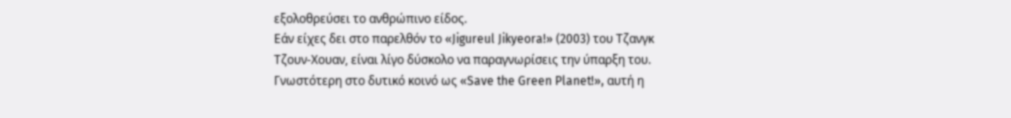εξολοθρεύσει το ανθρώπινο είδος.
Εάν είχες δει στο παρελθόν το «Jigureul Jikyeora!» (2003) του Τζανγκ Τζουν-Χουαν, είναι λίγο δύσκολο να παραγνωρίσεις την ύπαρξη του. Γνωστότερη στο δυτικό κοινό ως «Save the Green Planet!», αυτή η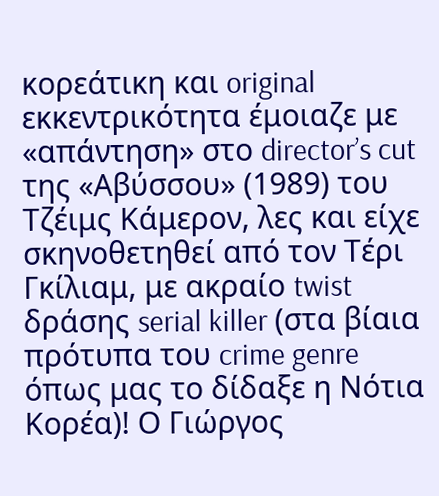κορεάτικη και original εκκεντρικότητα έμοιαζε με «απάντηση» στο director’s cut της «Αβύσσου» (1989) του Τζέιμς Κάμερον, λες και είχε σκηνοθετηθεί από τον Τέρι Γκίλιαμ, με ακραίο twist δράσης serial killer (στα βίαια πρότυπα του crime genre όπως μας το δίδαξε η Νότια Κορέα)! Ο Γιώργος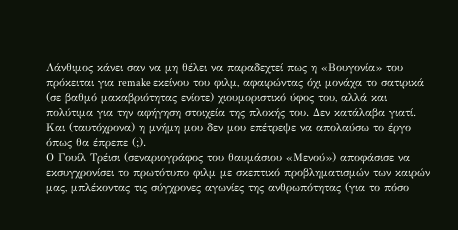Λάνθιμος κάνει σαν να μη θέλει να παραδεχτεί πως η «Βουγονία» του πρόκειται για remake εκείνου του φιλμ, αφαιρώντας όχι μονάχα το σατιρικά (σε βαθμό μακαβριότητας ενίοτε) χιουμοριστικό ύφος του, αλλά και πολύτιμα για την αφήγηση στοιχεία της πλοκής του. Δεν κατάλαβα γιατί. Και (ταυτόχρονα) η μνήμη μου δεν μου επέτρεψε να απολαύσω το έργο όπως θα έπρεπε (;).
Ο Γουίλ Τρέισι (σεναριογράφος του θαυμάσιου «Μενού») αποφάσισε να εκσυγχρονίσει το πρωτότυπο φιλμ με σκεπτικό προβληματισμών των καιρών μας, μπλέκοντας τις σύγχρονες αγωνίες της ανθρωπότητας (για το πόσο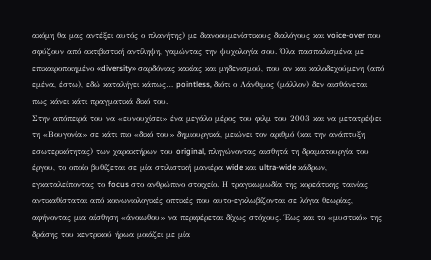ακόμη θα μας αντέξει αυτός ο πλανήτης) με διανοουμενίστικους διαλόγους και voice-over που σφύζουν από ακτιβιστική αντίληψη, γαμώντας την ψυχολογία σου. Όλα πασπαλισμένα με επικαιροποιημένο «diversity» σαρδόνιας κακίας και μηδενισμού, που αν και καλοδεχούμενη (από εμένα, έστω), εδώ καταλήγει κάπως… pointless, διότι ο Λάνθιμος (μάλλον) δεν αισθάνεται πως κάνει κάτι πραγματικά δικό του.
Στην απόπειρά του να «ευνουχίσει» ένα μεγάλο μέρος του φιλμ του 2003 και να μετατρέψει τη «Βουγονία» σε κάτι πιο «δικό του» δημιουργικά, μειώνει τον αριθμό (και την ανάπτυξη εσωτερικότητας) των χαρακτήρων του original, πληγώνοντας αισθητά τη δραματουργία του έργου, το οποίο βυθίζεται σε μία στιλιστική μανιέρα wide και ultra-wide κάδρων, εγκαταλείποντας το focus στο ανθρώπινο στοιχείο. Η τραγικωμωδία της κορεάτικης ταινίας αντικαθίσταται από κοινωνιολογικές οπτικές που αυτο-εγκλωβίζονται σε λόγια θεωρίας, αφήνοντας μια αίσθηση «άνοιωθου» να περιφέρεται δίχως στόχους. Έως και το «μυστικό» της δράσης του κεντρικού ήρωα μοιάζει με μία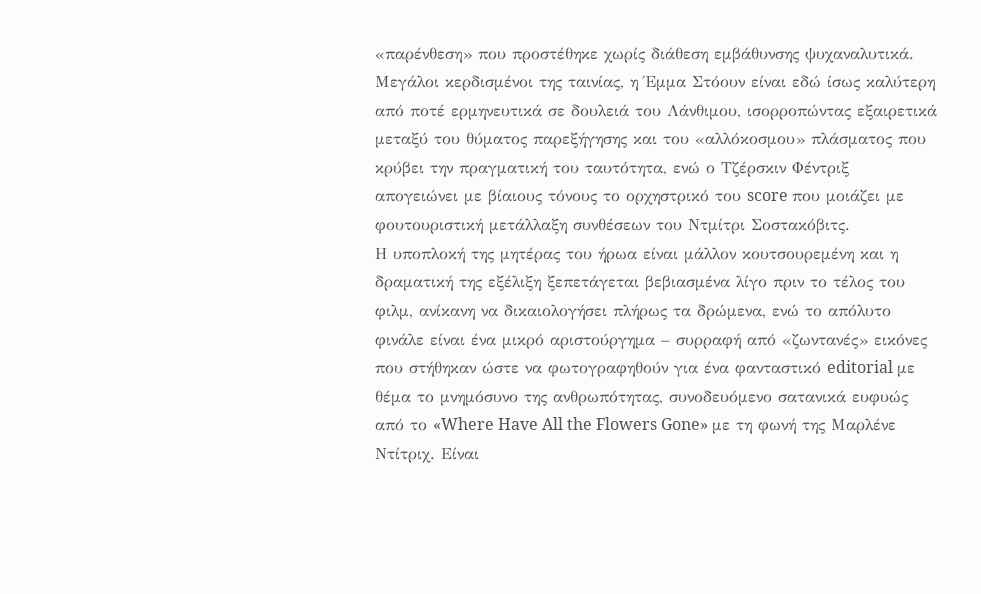«παρένθεση» που προστέθηκε χωρίς διάθεση εμβάθυνσης ψυχαναλυτικά.
Μεγάλοι κερδισμένοι της ταινίας, η Έμμα Στόουν είναι εδώ ίσως καλύτερη από ποτέ ερμηνευτικά σε δουλειά του Λάνθιμου, ισορροπώντας εξαιρετικά μεταξύ του θύματος παρεξήγησης και του «αλλόκοσμου» πλάσματος που κρύβει την πραγματική του ταυτότητα, ενώ ο Τζέρσκιν Φέντριξ απογειώνει με βίαιους τόνους το ορχηστρικό του score που μοιάζει με φουτουριστική μετάλλαξη συνθέσεων του Ντμίτρι Σοστακόβιτς.
Η υποπλοκή της μητέρας του ήρωα είναι μάλλον κουτσουρεμένη και η δραματική της εξέλιξη ξεπετάγεται βεβιασμένα λίγο πριν το τέλος του φιλμ, ανίκανη να δικαιολογήσει πλήρως τα δρώμενα, ενώ το απόλυτο φινάλε είναι ένα μικρό αριστούργημα – συρραφή από «ζωντανές» εικόνες που στήθηκαν ώστε να φωτογραφηθούν για ένα φανταστικό editorial με θέμα το μνημόσυνο της ανθρωπότητας, συνοδευόμενο σατανικά ευφυώς από το «Where Have All the Flowers Gone» με τη φωνή της Μαρλένε Ντίτριχ. Είναι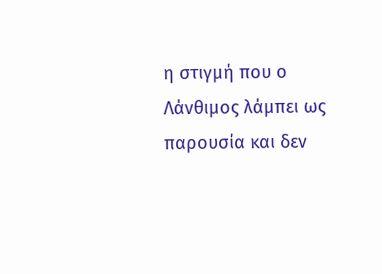η στιγμή που ο Λάνθιμος λάμπει ως παρουσία και δεν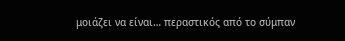μοιάζει να είναι… περαστικός από το σύμπαν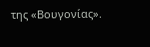της «Βουγονίας».